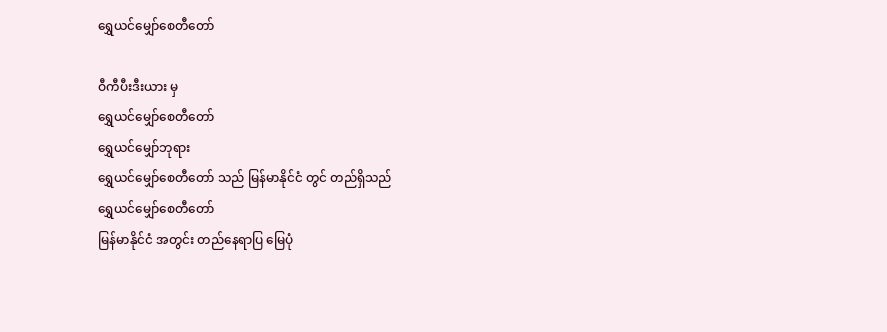ရွှေယင်မျှော်စေတီတော်

ဝီကီပီးဒီးယား မှ
ရွှေယင်မျှော်စေတီတော်
ရွှေယင်မျှော်ဘုရား
ရွှေယင်မျှော်စေတီတော် သည် မြန်မာနိုင်ငံ တွင် တည်ရှိသည်
ရွှေယင်မျှော်စေတီတော်
မြန်မာနိုင်ငံ အတွင်း တည်နေရာပြ မြေပုံ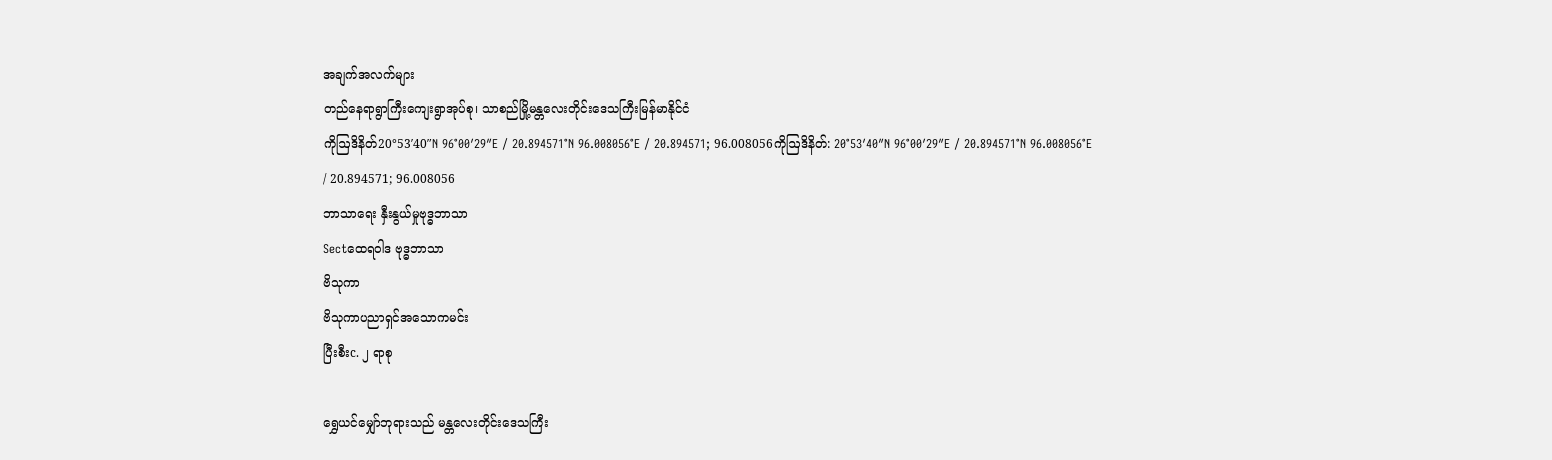အချက်အလက်များ
တည်နေရာရွာကြီးကျေးရွာအုပ်စု၊ သာစည်မြို့မန္တလေးတိုင်းဒေသကြီးမြန်မာနိုင်ငံ
ကိုဩဒိနိတ်20°53′40″N 96°00′29″E / 20.894571°N 96.008056°E / 20.894571; 96.008056ကိုဩဒိနိတ်: 20°53′40″N 96°00′29″E / 20.894571°N 96.008056°E / 20.894571; 96.008056
ဘာသာရေး နှီးနွယ်မှုဗုဒ္ဓဘာသာ
Sectထေရဝါဒ ဗုဒ္ဓဘာသာ
ဗိသုကာ
ဗိသုကာပညာရှင်အသောကမင်း
ပြီးစီးc. ၂ ရာစု

ရွှေယင်မျှော်ဘုရားသည် မန္တလေးတိုင်းဒေသကြီး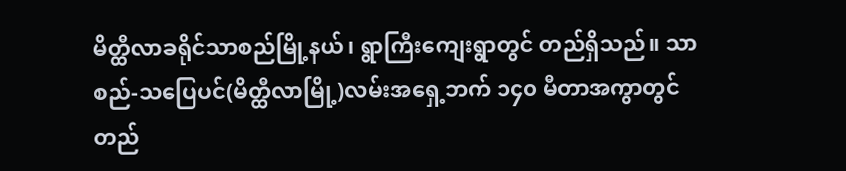မိတ္ထီလာခရိုင်သာစည်မြို့နယ်၊ ရွာကြီးကျေးရွာတွင် တည်ရှိသည်။ သာစည်-သပြေပင်(မိတ္ထီလာမြို့)လမ်းအရှေ့ဘက် ၁၄၀ မီတာအကွာတွင် တည်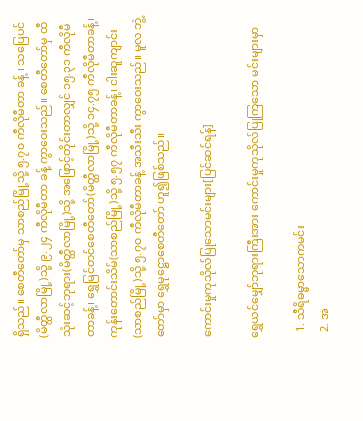ရှိသည်။ စေတီတော်မှ သာစည်မြို့သို့ ၅.၇၀ ကီလိုမီတာ ခန့် ၊ သပြေပင်(မိတ္ထီလာမြို့)သို့ ၉.၂၄ ကီလိုမီတာ ခန့် ကွာဝေးသည်။ စေတီတော်မှ ထီသုံးဆင့်ဘုရား(မိတ္ထီလာမြို့)သို့ အဖြောင့်တိုင်းတာလျှင် ၁၅.၃၁ ကီလိုမီတာခန့်၊ ရွှေမြင်တင်စေတီတော်(မိတ္ထီလာမြို့)သို့ ၁၄.၇၅ ကီလိုမီတာခန့်၊ ကုန်းတောင်းသိမ်(သာစည်မြို့)သို့ ၅.၅၇ ကီလိုမီတာခန့်၊ ငါးဆူကျာင်း(သာစည်မြို့)သို့ ၅.၇၀ ကီလိုမီတာခန့် အသီးသီး ကွာဝေးသည်။ မူလ ဘွဲ့တော်မှာ ရွှေမုဋ္ဌောစေတီတော် ဟူ၍ဖြစ်သည်။

ကောင်းမှုကုသိုလ်ပြုသောမင်းများ[ပြင်ဆင်ရန်]

ရွှေယင်မျှော်ဘုရားကြီးအား ကောင်းမှုကုသိုလ်ပြုကြသော မင်းများမှာ

  1. သီရိဓမ္မာသောကမင်း
  2. အ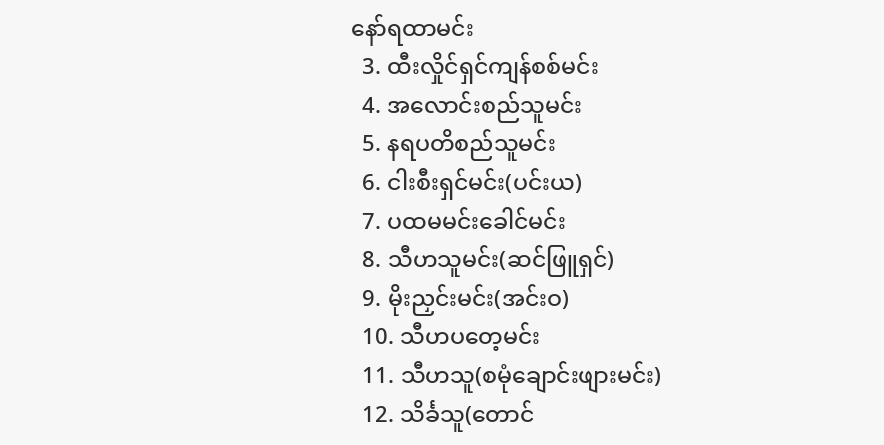နော်ရထာမင်း
  3. ထီးလှိုင်ရှင်ကျန်စစ်မင်း
  4. အလောင်းစည်သူမင်း
  5. နရပတိစည်သူမင်း
  6. ငါးစီးရှင်မင်း(ပင်းယ)
  7. ပထမမင်းခေါင်မင်း
  8. သီဟသူမင်း(ဆင်ဖြူရှင်)
  9. မိုးညှင်းမင်း(အင်းဝ)
  10. သီဟပတေ့မင်း
  11. သီဟသူ(စမုံချောင်းဖျားမင်း)
  12. သိင်္ခသူ(တောင်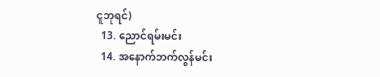ငူဘုရင်)
  13. ညောင်ရမ်းမင်း
  14. အနောက်ဘက်လွန်မင်း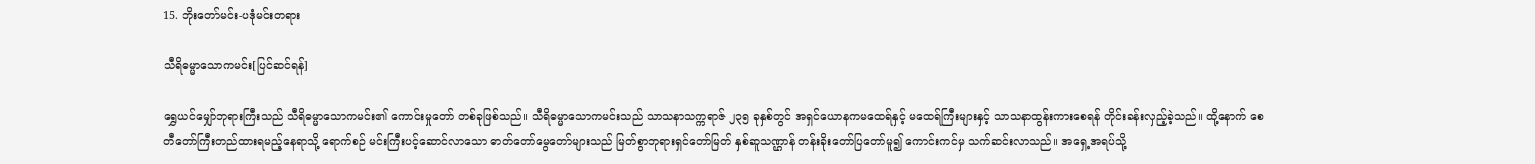15. ဘိုးတော်မင်း-ပဒုံမင်းတရား

သီရိဓမ္မာသောကမင်း[ပြင်ဆင်ရန်]

ရွှေယင်မျှော်ဘုရားကြီးသည် သီရိဓမ္မာသောကမင်း၏ ကောင်းမှုတော် တစ်ခုဖြစ်သည်။ သီရိဓမ္မာသောကမင်းသည် သာသနာသက္ကရာဇ် ၂၃၅ ခုနှစ်တွင် အရှင်ယောနကမထေရ်နှင့် မထေရ်ကြီးများနှင့် သာသနာထွန်းကားစေရန် တိုင်းခန်းလှည့်ခဲ့သည်။ ထို့နောက် စေတီတော်ကြီးတည်ထားရမည့်နေရာသို့ ရောက်စဉ် မင်းကြီးပင့်ဆောင်လာသော ဓာတ်တော်မွေတော်များသည် မြတ်စွာဘုရားရှင်တော်မြတ် နှစ်ဆူသဏ္ဌာန် တန်းခိုးတော်ပြတော်မူ၍ ကောင်းကင်မှ သက်ဆင်းလာသည်။ အရှေ့အရပ်သို့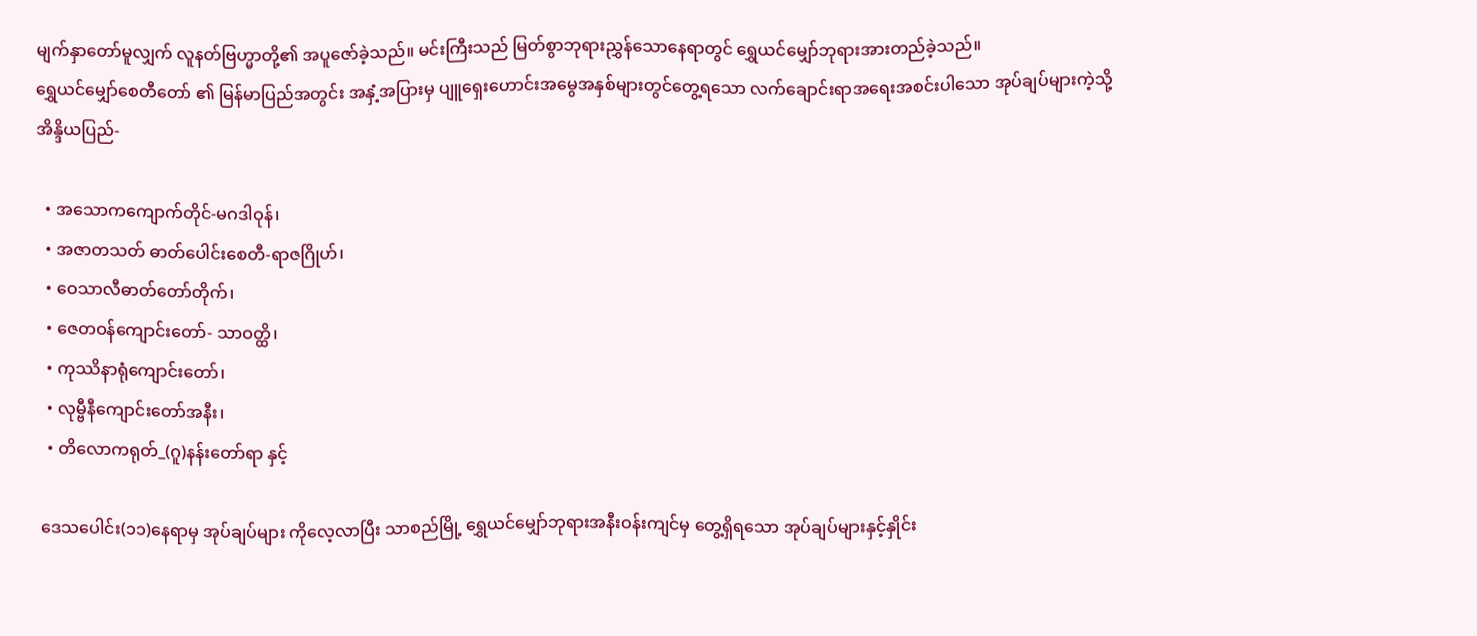မျက်နှာတော်မူလျှက် လူနတ်ဗြဟ္မာတို့၏ အပူဇော်ခဲ့သည်။ မင်းကြီးသည် မြတ်စွာဘုရားညွှန်သောနေရာတွင် ရွှေယင်မျှော်ဘုရားအားတည်ခဲ့သည်။
ရွှေယင်မျှော်စေတီတော် ၏ မြန်မာပြည်အတွင်း အနှံ့အပြားမှ ပျူရှေးဟောင်းအမွေအနှစ်များတွင်တွေ့ရသော လက်ချောင်းရာအရေးအစင်းပါသော အုပ်ချပ်များကဲ့သို့
အိန္ဒိယပြည်-

  • အသောကကျောက်တိုင်-မဂဒါဝုန်၊
  • အဇာတသတ် ဓာတ်ပေါင်းစေတီ-ရာဇဂြိုဟ်၊
  • ဝေသာလီဓာတ်တော်တိုက်၊
  • ဇေတဝန်ကျောင်းတော်- သာဝတ္ထိ၊
  • ကုဿိနာရုံကျောင်းတော်၊
  • လုမ္ဗီနီကျောင်းတော်အနီး၊
  • တိလောကရုတ်_(ဂူ)နန်းတော်ရာ နှင့်

ဒေသပေါင်း(၁၁)နေရာမှ အုပ်ချပ်များ ကိုလေ့လာပြီး သာစည်မြို့ ရွှေယင်မျှော်ဘုရားအနီးဝန်းကျင်မှ တွေ့ရှိရသော အုပ်ချပ်များနှင့်နှိုင်း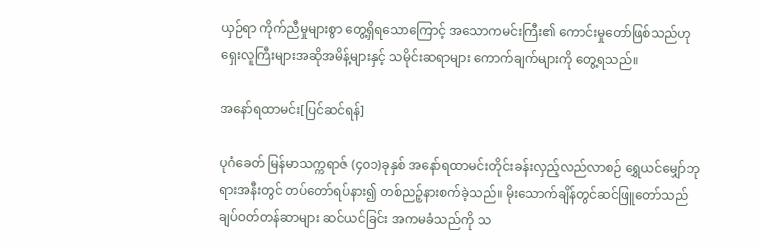ယှဉ်ရာ ကိုက်ညီမှုများစွာ တွေ့ရှိရသောကြောင့် အသောကမင်းကြီး၏ ကောင်းမှုတော်ဖြစ်သည်ဟု ရှေးလူကြီးများအဆိုအမိန့်များနှင့် သမိုင်းဆရာများ ကောက်ချက်များကို တွေ့ရသည်။

အနော်ရထာမင်း[ပြင်ဆင်ရန်]

ပုဂံခေတ် မြန်မာသက္ကရာဇ် (၄၀၁)ခုနှစ် အနော်ရထာမင်းတိုင်းခန်းလှည့်လည်လာစဉ် ရွှေယင်မျှော်ဘုရားအနီးတွင် တပ်တော်ရပ်နား၍ တစ်ညဉ့်နားစက်ခဲ့သည်။ မိုးသောက်ချိန်တွင်ဆင်ဖြူတော်သည် ချပ်ဝတ်တန်ဆာများ ဆင်ယင်ခြင်း အကမခံသည်ကို သ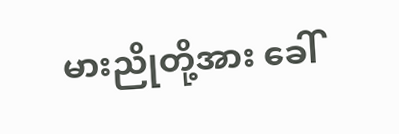မားညိုတို့အား ခေါ်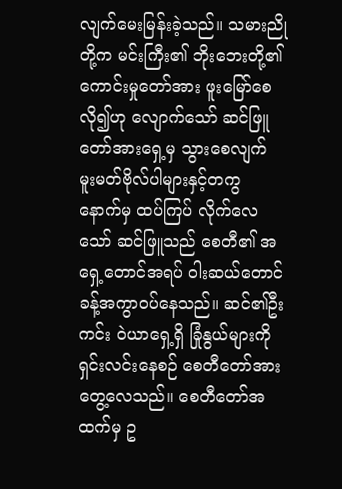လျက်မေးမြန်းခဲ့သည်။ သမားညိုတို့က မင်းကြီး၏ ဘိုးဘေးတို့၏ ကောင်းမှုတော်အား ဖူးမြော်စေလို၍ဟု လျောက်သော် ဆင်ဖြူတော်အားရှေ့မှ သွားစေလျက် မူးမတ်ဗိုလ်ပါများနှင့်တကွ နောက်မှ ထပ်ကြပ် လိုက်လေသော် ဆင်ဖြူသည် စေတီ၏ အရှေ့တောင်အရပ် ဝါးဆယ်တောင်ခန့်အကွာဝပ်နေသည်။ ဆင်၏ဦးကင်း ဝဲယာရှေ့ရှိ ခြုံနွယ်များကို ရှင်းလင်းနေစဉ် စေတီတော်အားတွေ့လေသည်။ စေတီတော်အထက်မှ ဥ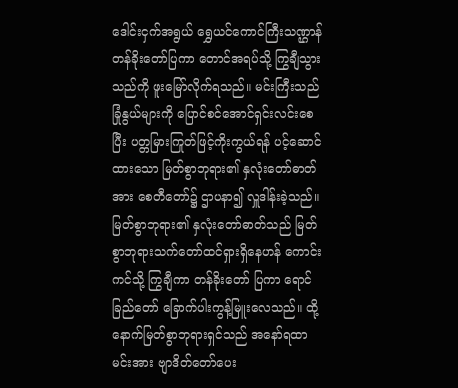ဒေါင်းငှက်အရွယ် ရွှေယင်ကောင်ကြီးသဏ္ဌာန် တန်ခိုးတော်ပြကာ တောင်အရပ်သို့ ကြွချီသွားသည်ကို ဖူးမြော်လိုက်ရသည်။ မင်းကြီးသည် ခြုံနွယ်များကို ပြောင်စင်အောင်ရှင်းလင်းစေပြီး ပတ္တမြားကြုတ်ဖြင့်ကိုးကွယ်ရန် ပင့်ဆောင်ထားသော မြတ်စွာဘုရား၏ နှလုံးတော်ဓာတ်အား စေတီတော်၌ ဌာပနာ၍ လှူဒါန်းခဲ့သည်။ မြတ်စွာဘုရား၏ နှလုံးတော်ဓာတ်သည် မြတ်စွာဘုရားသက်တော်ထင်ရှားရှိနေဟန် ကောင်းကင်သို့ ကြွချီကာ တန်ခိုးတော် ပြကာ ရောင်ခြည်တော် ခြောက်ပါးကွန့်မြူးလေသည်။ ထို့နောက်မြတ်စွာဘုရားရှင်သည် အနော်ရထာမင်းအား ဗျာဒိတ်တော်ပေး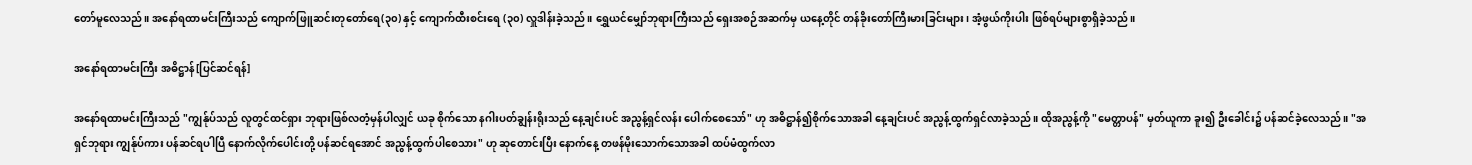တော်မူလေသည်။ အနော်ရထာမင်းကြီးသည် ကျောက်ဖြူဆင်းတုတော်ရေ(၃၀) နှင့် ကျောက်ထီးစင်းရေ (၃၀) လှူဒါန်းခဲ့သည်။ ရွှေယင်မျှော်ဘုရားကြီးသည် ရှေးအစဉ်အဆက်မှ ယနေ့တိုင် တန်ခိုးတော်ကြီးမားခြင်းများ၊ အံ့ဖွယ်ကိုးပါး ဖြစ်ရပ်များစွာရှိခဲ့သည်။

အနော်ရထာမင်းကြီး အဓိဋ္ဌာန်[ပြင်ဆင်ရန်]

အနော်ရထာမင်းကြီးသည် "ကျွန်ုပ်သည် လူတွင်ထင်ရှား ဘုရားဖြစ်လတံ့မှန်ပါလျှင် ယခု စိုက်သော နဂါးပတ်ချွန်းရိုးသည် နေ့ချင်းပင် အညွန့်ရှင်လန်း ပေါက်စေသော်" ဟု အဓိဋ္ဌာန်၍စိုက်သောအခါ နေ့ချင်းပင် အညွန့်ထွက်ရှင်လာခဲ့သည်။ ထိုအညွန့်ကို "မေတ္တာပန်" မှတ်ယူကာ ခူး၍ ဦးခေါင်း၌ ပန်ဆင်ခဲ့လေသည်။ "အရှင်ဘုရား ကျွန်ုပ်ကား ပန်ဆင်ရပါပြီ နောက်လိုက်ပေါင်းတို့ ပန်ဆင်ရအောင် အညွန့်ထွက်ပါစေသား" ဟု ဆုတောင်းပြီး နောက်နေ့ တဖန်မိုးသောက်သောအခါ ထပ်မံထွက်လာ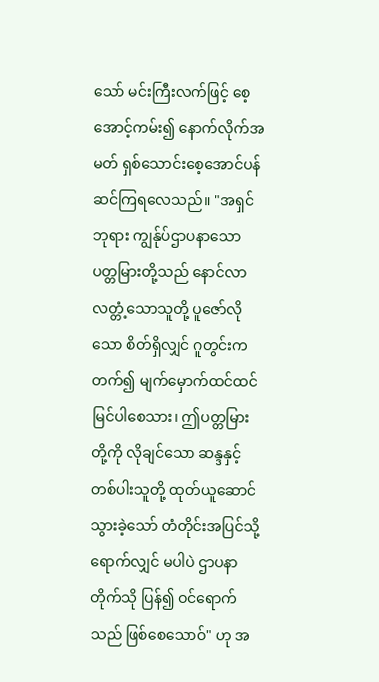သော် မင်းကြီးလက်ဖြင့် စေ့အောင့်ကမ်း၍ နောက်လိုက်အမတ် ရှစ်သောင်းစေ့အောင်ပန်ဆင်ကြရလေသည်။ "အရှင်ဘုရား ကျွန်ုပ်ဌာပနာသော ပတ္တမြားတို့သည် နောင်လာလတ္တံ့သောသူတို့ ပူဇော်လိုသော စိတ်ရှိလျှင် ဂူတွင်းကတက်၍ မျက်မှောက်ထင်ထင် မြင်ပါစေသား၊ ဤပတ္တမြားတို့ကို လိုချင်သော ဆန္ဒနှင့် တစ်ပါးသူတို့ ထုတ်ယူဆောင်သွားခဲ့သော် တံတိုင်းအပြင်သို့ရောက်လျှင် မပါပဲ ဌာပနာတိုက်သို ပြန်၍ ဝင်ရောက်သည် ဖြစ်စေသောဝ်" ဟု အ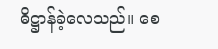ဓိဋ္ဌာန်ခဲ့လေသည်။ စေ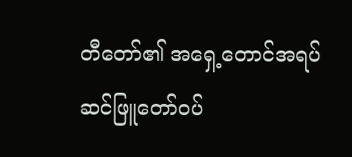တီတော်၏ အရှေ့တောင်အရပ် ဆင်ဖြူတော်ဝပ်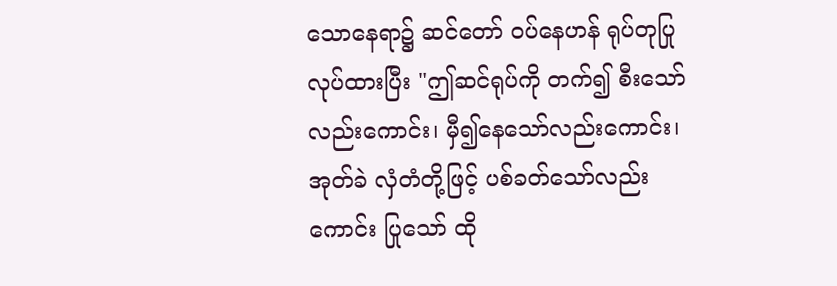သောနေရာ၌ ဆင်တော် ဝပ်နေဟန် ရုပ်တုပြုလုပ်ထားပြီး "ဤဆင်ရုပ်ကို တက်၍ စီးသော်လည်းကောင်း၊ မှီ၍နေသော်လည်းကောင်း၊ အုတ်ခဲ လှံတံတို့ဖြင့် ပစ်ခတ်သော်လည်းကောင်း ပြုသော် ထို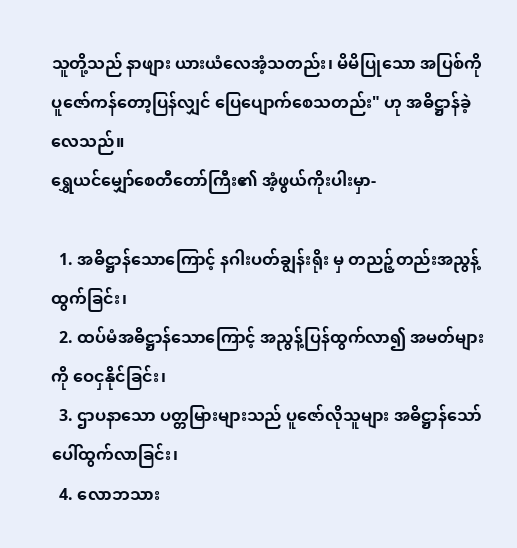သူတို့သည် နာဖျား ယားယံလေအံ့သတည်း၊ မိမိပြုသော အပြစ်ကို ပူဇော်ကန်တော့ပြန်လျှင် ပြေပျောက်စေသတည်း" ဟု အဓိဋ္ဌာန်ခဲ့လေသည်။
ရွှေယင်မျှော်စေတီတော်ကြီး၏ အံ့ဖွယ်ကိုးပါးမှာ-

  1. အဓိဋ္ဌာန်သောကြောင့် နဂါးပတ်ချွန်းရိုး မှ တညဉ့်တည်းအညွန့်ထွက်ခြင်း၊
  2. ထပ်မံအဓိဋ္ဌာန်သောကြောင့် အညွန့်ပြန်ထွက်လာ၍ အမတ်များကို ဝေငှနိုင်ခြင်း၊
  3. ဌာပနာသော ပတ္တမြားများသည် ပူဇော်လိုသူများ အဓိဋ္ဌာန်သော် ပေါ်ထွက်လာခြင်း၊
  4. လောဘသား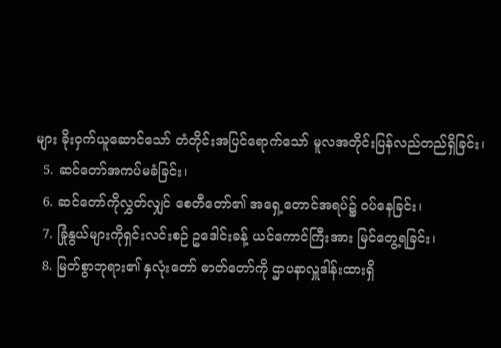များ ခိုးဝှက်ယူဆောင်သော် တံတိုင်းအပြင်ရောက်သော် မူလအတိုင်းပြန်လည်တည်ရှိခြင်း၊
  5. ဆင်တော်အကပ်မခံခြင်း၊
  6. ဆင်တော်ကိုလွှတ်လျှင် စေတီတော်၏ အရှေ့တောင်အရပ်၌ ဝပ်နေခြင်း၊
  7. ခြုံနွယ်များကိုရှင်းလင်းစဉ် ဥဒေါင်းခန့် ယင်ကောင်ကြီးအား မြင်တွေ့ရခြင်း၊
  8. မြတ်စွာဘုရား၏ နှလုံးတော် ဓာတ်တော်ကို ဌာပနာလှူဒါန်းထားရှိ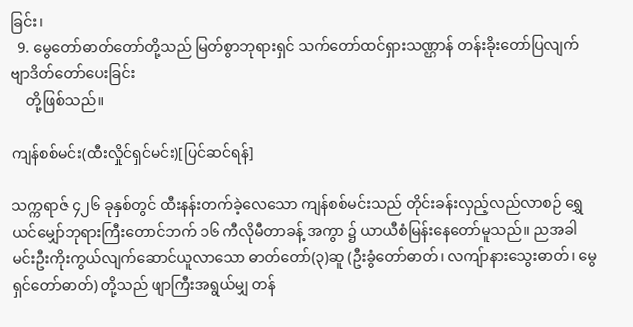ခြင်း၊
  9. မွေတော်ဓာတ်တော်တို့သည် မြတ်စွာဘုရားရှင် သက်တော်ထင်ရှားသဏ္ဌာန် တန်းခိုးတော်ပြလျက် ဗျာဒိတ်တော်ပေးခြင်း
    တို့ဖြစ်သည်။

ကျန်စစ်မင်း(ထီးလှိုင်ရှင်မင်း)[ပြင်ဆင်ရန်]

သက္ကရာဇ် ၄၂၆ ခုနှစ်တွင် ထီးနန်းတက်ခဲ့လေသော ကျန်စစ်မင်းသည် တိုင်းခန်းလှည့်လည်လာစဉ် ရွှေယင်မျှော်ဘုရားကြီးတောင်ဘက် ၁၆ ကီလိုမီတာခန့် အကွာ ၌ ယာယီစံမြန်းနေတော်မူသည်။ ညအခါ မင်းဦးကိုးကွယ်လျက်ဆောင်ယူလာသော ဓာတ်တော်(၃)ဆူ (ဦးခွံတော်ဓာတ်၊ လကျ်ာနားသွေးဓာတ်၊ မွေရှင်တော်ဓာတ်) တို့သည် ဖျာကြီးအရွယ်မျှ တန်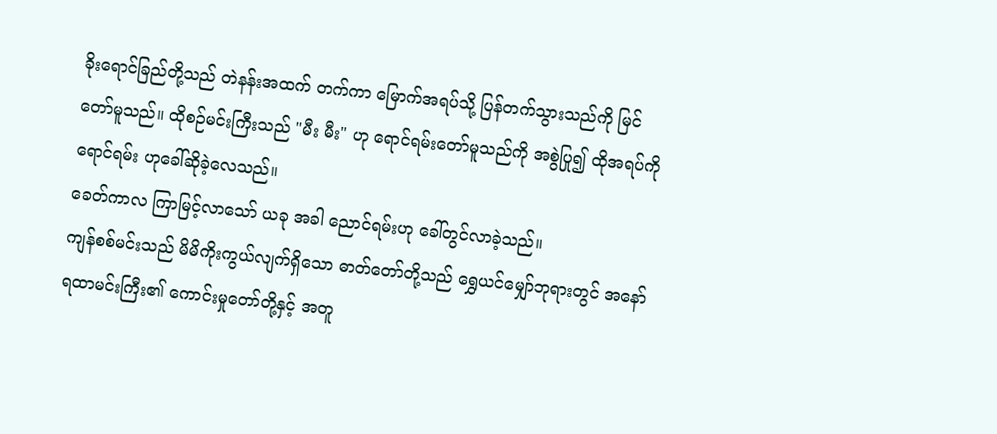ခိုးရောင်ခြည်တို့သည် တဲနန်းအထက် တက်ကာ မြောက်အရပ်သို့ ပြန်တက်သွားသည်ကို မြင်တော်မူသည်။ ထိုစဉ်မင်းကြီးသည် "မီး မီး" ဟု ရောင်ရမ်းတော်မူသည်ကို အစွဲပြု၍ ထိုအရပ်ကို ရောင်ရမ်း ဟုခေါ်ဆိုခဲ့လေသည်။
ခေတ်ကာလ ကြာမြင့်လာသော် ယခု အခါ ညောင်ရမ်းဟု ခေါ်တွင်လာခဲ့သည်။
ကျန်စစ်မင်းသည် မိမိကိုးကွယ်လျက်ရှိသော ဓာတ်တော်တို့သည် ရွှေယင်မျှော်ဘုရားတွင် အနော်ရထာမင်းကြီး၏ ကောင်းမှုတော်တို့နှင့် အတူ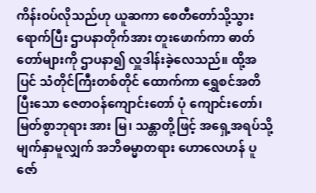ကိန်းဝပ်လိုသည်ဟု ယူဆကာ စေတီတော်သို့သွားရောက်ပြီး ဌာပနာတိုက်အား တူးဖောက်ကာ ဓာတ်တော်များကို ဌာပနာ၍ လှူဒါန်းခဲ့လေသည်။ ထို့အပြင် သံတိုင်ကြီးတစ်တိုင် ထောက်ကာ ရွှေစင်အတိပြီးသော ဇေတဝန်ကျောင်းတော် ပုံ ကျောင်းတော်၊ မြတ်စွာဘုရား အား မြ၊ သန္တာတို့ဖြင့် အရှေ့အရပ်သို့ မျက်နှာမူလျှက် အဘိဓမ္မာတရား ဟောလေဟန် ပူဇော်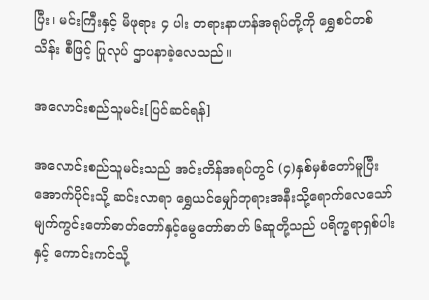ပြီး၊ မင်းကြီးနှင့် မိဖုရား ၄ ပါး တရားနာဟန်အရုပ်တို့ကို ရွှေစင်တစ်သိန်း စီဖြင့် ပြုလုပ် ဌာပနာခဲ့လေသည်။

အလောင်းစည်သူမင်း[ပြင်ဆင်ရန်]

အလောင်းစည်သူမင်းသည် အင်းတိန်အရပ်တွင် (၄)နှစ်မှစံတော်မူပြီး အောက်ပိုင်းသို့ ဆင်းလာရာ ရွှေယင်မျှော်ဘုရားအနီးသို့ရောက်လေသော် မျက်ကွင်းတော်ဓာတ်တော်နှင့်မွေတော်ဓာတ် ၆ဆူတို့သည် ပရိက္ခရာရှစ်ပါးနှင့် ကောင်းကင်သို့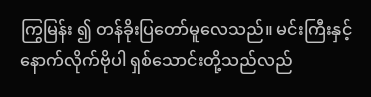ကြွမြန်း ၍ တန်ခိုးပြတော်မူလေသည်။ မင်းကြီးနှင့်နောက်လိုက်ဗိုပါ ရှစ်သောင်းတို့သည်လည်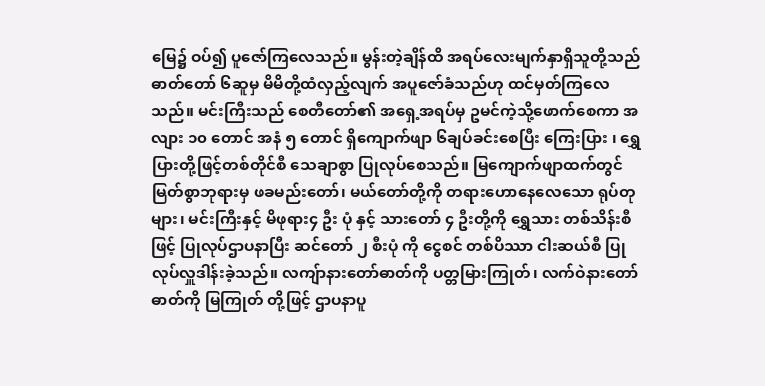မြေ၌ ဝပ်၍ ပူဇော်ကြလေသည်။ မွန်းတဲ့ချိန်ထိ အရပ်လေးမျက်နှာရှိသူတို့သည် ဓာတ်တော် ၆ဆူမှ မိမိတို့ထံလှည့်လျက် အပူဇော်ခံသည်ဟု ထင်မှတ်ကြလေသည်။ မင်းကြီးသည် စေတီတော်၏ အရှေ့အရပ်မှ ဥမင်ကဲ့သို့ဖောက်စေကာ အလျား ၁၀ တောင် အနံ ၅ တောင် ရှိကျောက်ဖျာ ၆ချပ်ခင်းစေပြီး ကြေးပြား ၊ ရွှေပြားတို့ဖြင့်တစ်တိုင်စီ သေချာစွာ ပြုလုပ်စေသည်။ မြကျောက်ဖျာထက်တွင် မြတ်စွာဘုရားမှ ဖခမည်းတော်၊ မယ်တော်တို့ကို တရားဟောနေလေသော ရုပ်တုများ၊ မင်းကြီးနှင့် မိဖုရား၄ ဦး ပုံ နှင့် သားတော် ၄ ဦးတို့ကို ရွှေသား တစ်သိန်းစီဖြင့် ပြုလုပ်ဌာပနာပြီး ဆင်တော် ၂ စီးပုံ ကို ငွေစင် တစ်ပိဿာ ငါးဆယ်စီ ပြုလုပ်လှူဒါန်းခဲ့သည်။ လကျ်ာနားတော်ဓာတ်ကို ပတ္တမြားကြုတ်၊ လက်ဝဲနားတော်ဓာတ်ကို မြကြုတ် တို့ဖြင့် ဌာပနာပူ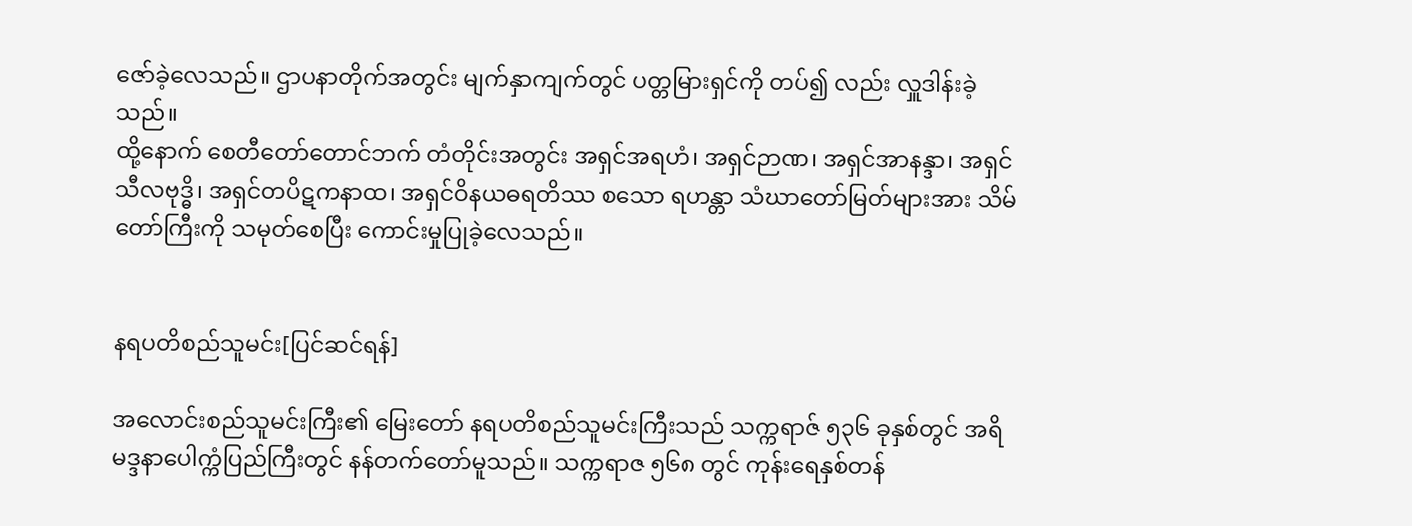ဇော်ခဲ့လေသည်။ ဌာပနာတိုက်အတွင်း မျက်နှာကျက်တွင် ပတ္တမြားရှင်ကို တပ်၍ လည်း လှူဒါန်းခဲ့သည်။
ထို့နောက် စေတီတော်တောင်ဘက် တံတိုင်းအတွင်း အရှင်အရဟံ၊ အရှင်ဉာဏ၊ အရှင်အာနန္ဒာ၊ အရှင်သီလဗုဒ္ဓိ၊ အရှင်တပိဋကနာထ၊ အရှင်ဝိနယဓရတိဿ စသော ရဟန္တာ သံဃာတော်မြတ်များအား သိမ်တော်ကြီးကို သမုတ်စေပြီး ကောင်းမှုပြုခဲ့လေသည်။


နရပတိစည်သူမင်း[ပြင်ဆင်ရန်]

အလောင်းစည်သူမင်းကြီး၏ မြေးတော် နရပတိစည်သူမင်းကြီးသည် သက္ကရာဇ် ၅၃၆ ခုနှစ်တွင် အရိမဒ္ဒနာပေါက္ကံပြည်ကြီးတွင် နန်တက်တော်မူသည်။ သက္ကရာဇ ၅၆၈ တွင် ကုန်းရေနှစ်တန်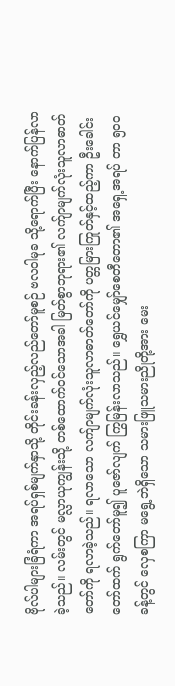ဗိုလ်ပါများခြံရံကာ အရပ်ရှစ်မျက်နှာသို့ တိုင်းခန်းလှည့်လည်တော်မူစဉ် ဗလဝါမုခ သို့ရောက်ပြီး နောက်ပြန်လာခဲ့သည်။ လမ်းတွင် မလ္လာယုကျွန်းသို့ တစ်ထောက်ဝင်သောအခါ မြတ်စွာဘုရား၏ လက်ျာမျက်လုံးသူလာဓာတ်တော်ကို ရလာခဲ့သည်။ ရလာသော လက်ျာမျက်လုံးသူလာဓာတ်တော်ကို ပတ္တမြားကြုတ်နှင့်ထည့်ကာ ဦးခေါင်းတော်ထက် ရွက်တော်မူ၍ ပူဇော်လျက် ကြွမြန်းလာသည်။ ရွှေယင်မျှော်စေတီတော၏ အရှေ့အရပ် တာ ၅၀၀ ခန့်တွင် လှေစကြာ မရွေ့ဘဲရှိသော သမားဖြူသမားညိုတို့အား မေး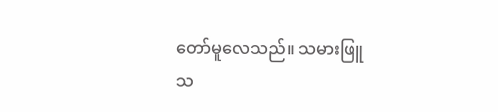တော်မူလေသည်။ သမားဖြူ သ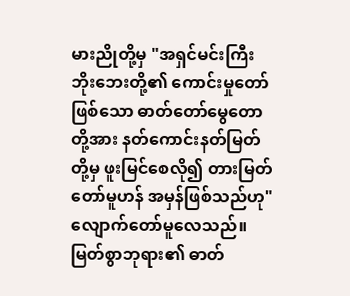မားညိုတို့မှ "အရှင်မင်းကြီး ဘိုးဘေးတို့၏ ကောင်းမှုတော် ဖြစ်သော ဓာတ်တော်မွေတောတို့အား နတ်ကောင်းနတ်မြတ်တို့မှ ဖူးမြင်စေလို၍ တားမြတ်တော်မူဟန် အမှန်ဖြစ်သည်ဟု" လျောက်တော်မူလေသည်။
မြတ်စွာဘုရား၏ ဓာတ်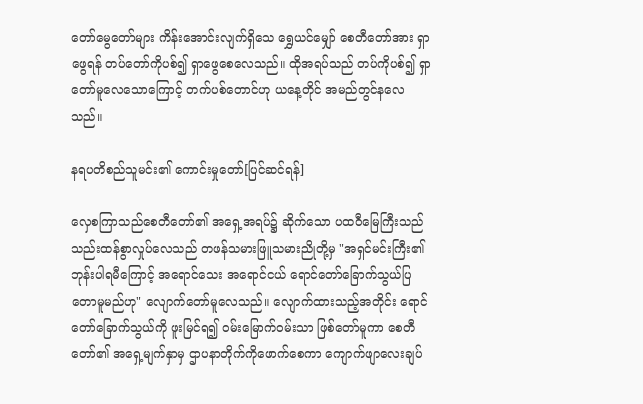တော်မွေတော်များ ကိန်းအောင်းလျက်ရှိသေ ရွှေယင်မျှော် စေတီတော်အား ရှာဖွေရန် တပ်တော်ကိုပစ်၍ ရှာဖွေစေလေသည်။ ထိုအရပ်သည် တပ်ကိုပစ်၍ ရှာတော်မူလေသောကြောင့် တက်ပစ်တောင်ဟု ယနေ့တိုင် အမည်တွင်နလေသည်။

နရပတိစည်သူမင်း၏ ကောင်းမှုတော်[ပြင်ဆင်ရန်]

လှေစကြာသည်စေတီတော်၏ အရှေ့အရပ်၌ ဆိုက်သော ပထဝီမြေကြီးသည် သည်းထန်စွာလှုပ်လေသည် တဖန်သမားဖြူသမားညိုတို့မှ "အရှင်မင်းကြီး၏ ဘုန်းပါရမီကြောင့် အရောင်သေး အရောင်ငယ် ရောင်တော်ခြောက်သွယ်ပြတောမူမည်ဟု" လျောက်တော်မူလေသည်။ လျောက်ထားသည့်အတိုင်း ရောင်တော်ခြောက်သွယ်ကို ဖူးမြင်ရ၍ ဝမ်းမြောက်ဝမ်းသာ ဖြစ်တော်မူကာ စေတီတော်၏ အရှေ့မျက်နှာမှ ဌာပနာတိုက်ကိုဖောက်စေကာ ကျောက်ဖျာလေးချပ်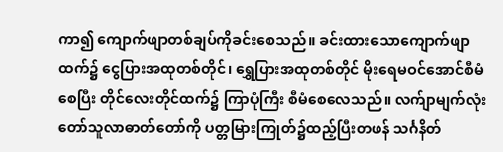ကာ၍ ကျောက်ဖျာတစ်ချပ်ကိုခင်းစေသည်။ ခင်းထားသောကျောက်ဖျာထက်၌ ငွေပြားအထုတစ်တိုင်၊ ရွှေပြားအထုတစ်တိုင် မိုးရေမဝင်အောင်စီမံစေပြီး တိုင်လေးတိုင်ထက်၌ ကြာပုံကြီး စီမံစေလေသည်။ လက်ျာမျက်လုံးတော်သူလာဓာတ်တော်ကို ပတ္တမြားကြုတ်၌ထည့်ပြီးတဖန် သင်္ဂနိတ်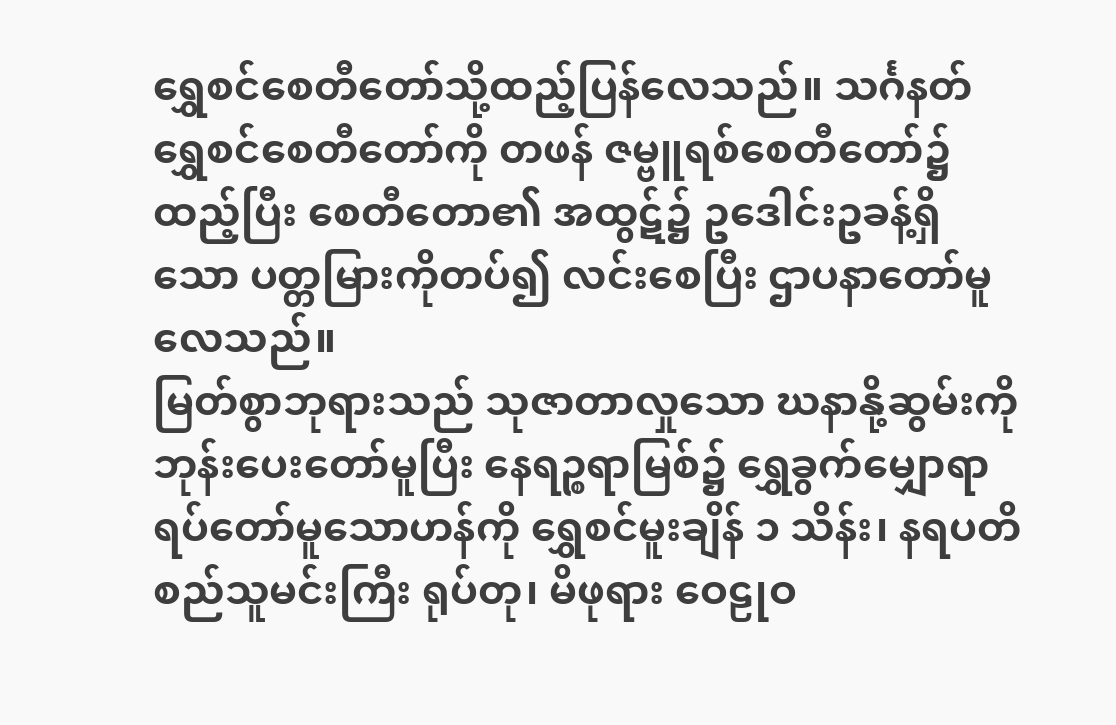ရွှေစင်စေတီတော်သို့ထည့်ပြန်လေသည်။ သင်္ဂနတ်ရွှေစင်စေတီတော်ကို တဖန် ဇမ္ဗူရစ်စေတီတော်၌ ထည့်ပြီး စေတီတော၏ အထွဋ်၌ ဥဒေါင်းဥခန့်ရှိသော ပတ္တမြားကိုတပ်၍ လင်းစေပြီး ဌာပနာတော်မူလေသည်။
မြတ်စွာဘုရားသည် သုဇာတာလှုသော ဃနာနို့ဆွမ်းကို ဘုန်းပေးတော်မူပြီး နေရဉ္စရာမြစ်၌ ရွှေခွက်မျှောရာ ရပ်တော်မူသောဟန်ကို ရွှေစင်မူးချိန် ၁ သိန်း၊ နရပတိစည်သူမင်းကြီး ရုပ်တု၊ မိဖုရား ဝေဠုဝ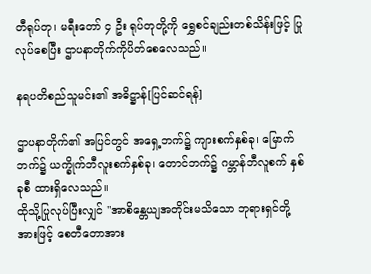တီရုပ်တု၊ မရီးတော် ၄ ဦး ရုပ်တုတို့ကို ရွှေစင်ချည်းတစ်သိန်းဖြင့် ပြုလုပ်စေပြီး ဌာပနာတိုက်ကိုပိတ်စေလေသည်။

နရပတိစည်သူမင်း၏ အဓိဋ္ဌာန်[ပြင်ဆင်ရန်]

ဌာပနာတိုက်၏ အပြင်တွင် အရှေ့ဘက်၌ ကျားစက်နှစ်ခု၊ မြောက်ဘက်၌ ယက္ခိုက်ဘီလူးစက်နှစ်ခု၊ တောင်ဘက်၌ ဂမ္ဘာန်ဘီလူစက် နှစ်ခုစီ ထားရှိလေသည်။
ထိုသို့ပြုလုပ်ပြီးလျှင် "အာစိန္တေယျအတိုင်းမသိသော ဘုရားရှင်တို့အားဖြင့် စေတီတောအား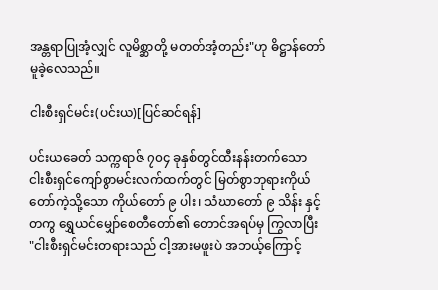အန္တရာပြုအံ့လျှင် လူမိစ္ဆာတို့ မတတ်အံ့တည်း"ဟု ဓိဋ္ဌာန်တော်မူခဲ့လေသည်။

ငါးစီးရှင်မင်း(ပင်းယ)[ပြင်ဆင်ရန်]

ပင်းယခေတ် သက္ကရာဇ် ၇၀၄ ခုနှစ်တွင်ထီးနန်းတက်သော ငါးစီးရှင်ကျော်စွာမင်းလက်ထက်တွင် မြတ်စွာဘုရားကိုယ်တော်ကဲ့သို့သော ကိုယ်တော် ၉ ပါး၊ သံဃာတော် ၉ သိန်း နှင့်တကွ ရွှေယင်မျှော်စေတီတော်၏ တောင်အရပ်မှ ကြွလာပြီး "ငါးစီးရှင်မင်းတရားသည် ငါ့အားမဖူးပဲ အဘယ့်ကြောင့်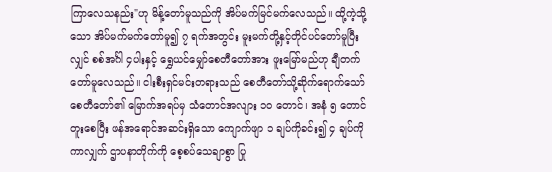ကြာလေသနည်း"ဟု မိန့်တော်မူသည်ကို အိပ်မက်မြင်မက်လေသည်။ ထို့ကဲ့သို့သော အိပ်မက်မက်တော်မူ၍ ၇ ရက်အတွင်း မူးမက်တို့နှင့်တိုင်ပင်တော်မူပြီးလျှင် စစ်အင်္ဂါ ၄ပါးနှင့် ရွှေယင်မျှော်စေတီတော်အား ဖူးမြော်မည်ဟု ချီတက်တော်မူလေသည်။ ငါးစီးရှင်မင်းတရားသည် စေတီတော်သို့ဆိုက်ရောက်သော် စေတီတော်၏ မြောက်အရပ်မှ သံတောင်အလျား ၁၀ တောင်၊ အနံ ၅ တောင် တူးစေပြီး ဖန်အရောင်အဆင်းရှိသော ကျောက်ဖျာ ၁ ချပ်ကိုခင်း၍ ၄ ချပ်ကို ကာလျှက် ဌာပနာတိုက်ကို စေ့စပ်သေချာစွာ ပြု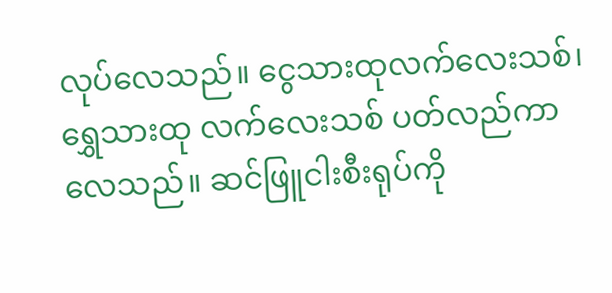လုပ်လေသည်။ ငွေသားထုလက်လေးသစ်၊ ရွှေသားထု လက်လေးသစ် ပတ်လည်ကာလေသည်။ ဆင်ဖြူငါးစီးရုပ်ကို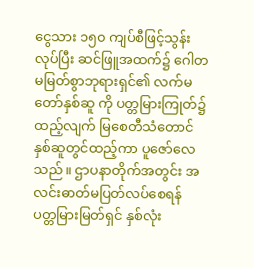ငွေသား ၁၅၀ ကျပ်စီဖြင့်သွန်းလုပ်ပြီး ဆင်ဖြူအထက်၌ ဂေါတမမြတ်စွာဘုရားရှင်၏ လက်မတော်နှစ်ဆူ ကို ပတ္တမြားကြုတ်၌ထည့်လျက် မြစေတီသံတောင်နှစ်ဆူတွင်ထည့်ကာ ပူဇော်လေသည်။ ဌာပနာတိုက်အတွင်း အလင်းဓာတ်မပြတ်လပ်စေရန် ပတ္တမြားမြတ်ရှင် နှစ်လုံး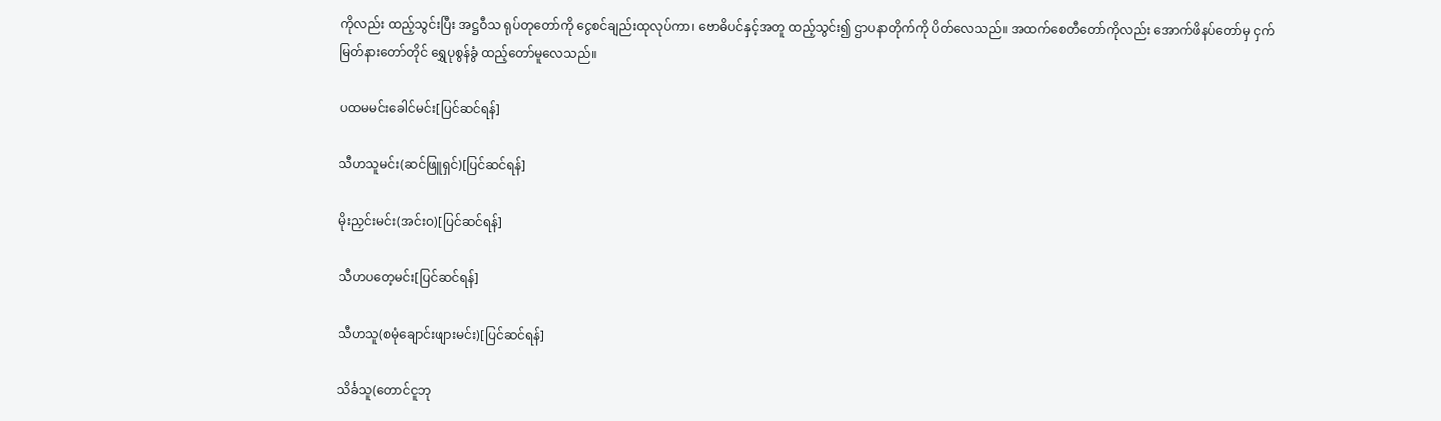ကိုလည်း ထည့်သွင်းပြီး အဋ္ဌဝီသ ရုပ်တုတော်ကို ငွေစင်ချည်းထုလုပ်ကာ၊ ဗောဓိပင်နှင့်အတူ ထည့်သွင်း၍ ဌာပနာတိုက်ကို ပိတ်လေသည်။ အထက်စေတီတော်ကိုလည်း အောက်ဖိနပ်တော်မှ ငှက်မြတ်နားတော်တိုင် ရွှေပုစွန်ခွံ ထည့်တော်မူလေသည်။

ပထမမင်းခေါင်မင်း[ပြင်ဆင်ရန်]

သီဟသူမင်း(ဆင်ဖြူရှင်)[ပြင်ဆင်ရန်]

မိုးညှင်းမင်း(အင်းဝ)[ပြင်ဆင်ရန်]

သီဟပတေ့မင်း[ပြင်ဆင်ရန်]

သီဟသူ(စမုံချောင်းဖျားမင်း)[ပြင်ဆင်ရန်]

သိင်္ခသူ(တောင်ငူဘု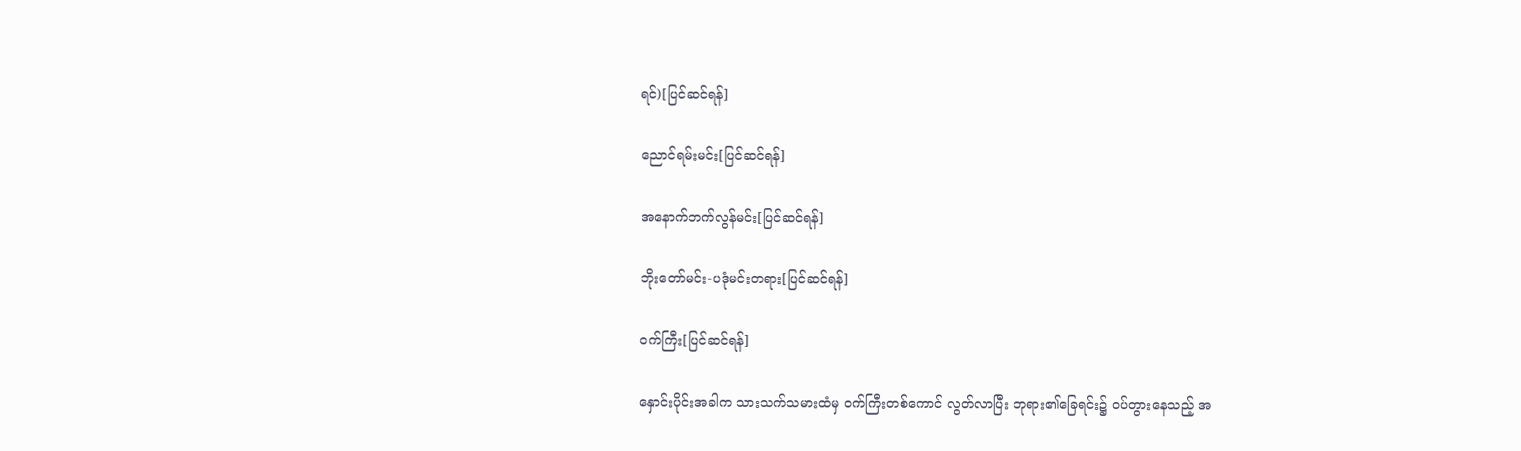ရင်)[ပြင်ဆင်ရန်]

ညောင်ရမ်းမင်း[ပြင်ဆင်ရန်]

အနောက်ဘက်လွန်မင်း[ပြင်ဆင်ရန်]

ဘိုးတော်မင်း-ပဒုံမင်းတရား[ပြင်ဆင်ရန်]

ဝက်ကြီး[ပြင်ဆင်ရန်]

နှောင်းပိုင်းအခါက သားသက်သမားထံမှ ဝက်ကြီးတစ်ကောင် လွတ်လာပြီး ဘုရား၏ခြေရင်း၌ ဝပ်တွားနေသည့် အ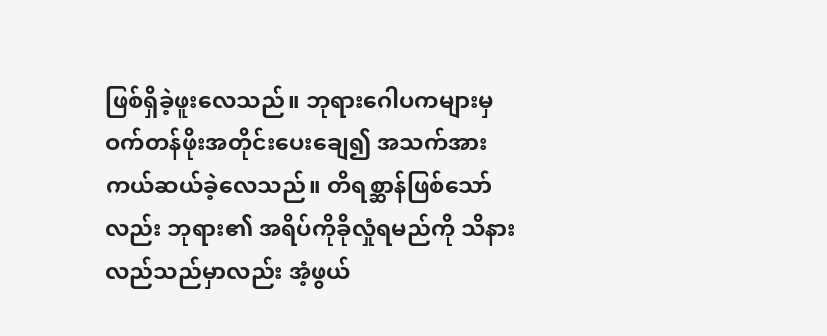ဖြစ်ရှိခဲ့ဖူးလေသည်။ ဘုရားဂေါပကများမှ ဝက်တန်ဖိုးအတိုင်းပေးချေ၍ အသက်အားကယ်ဆယ်ခဲ့လေသည်။ တိရစ္ဆာန်ဖြစ်သော်လည်း ဘုရား၏ အရိပ်ကိုခိုလှုံရမည်ကို သိနားလည်သည်မှာလည်း အံ့ဖွယ်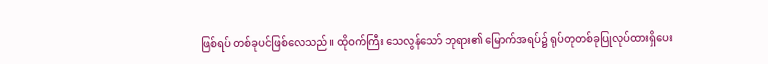ဖြစ်ရပ် တစ်ခုပင်ဖြစ်လေသည်။ ထိုဝက်ကြီး သေလွန်သော် ဘုရား၏ မြောက်အရပ်၌ ရုပ်တုတစ်ခုပြုလုပ်ထားရှိပေး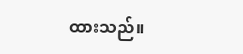ထားသည်။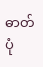ဓာတ်ပုံ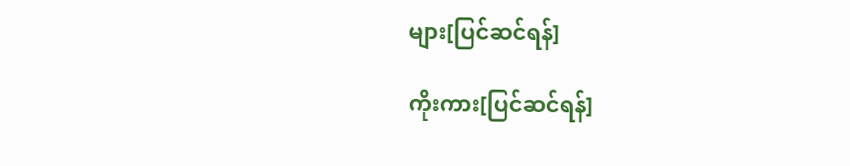များ[ပြင်ဆင်ရန်]

ကိုးကား[ပြင်ဆင်ရန်]